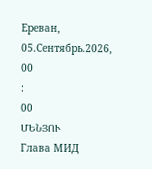Ереван, 05.Сентябрь.2026,
00
:
00
ՄԵՆՅՈՒ
Глава МИД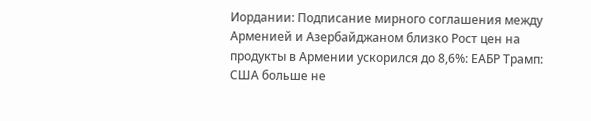Иордании: Подписание мирного соглашения между Арменией и Азербайджаном близко Рост цен на продукты в Армении ускорился до 8,6%: ЕАБР Трамп: США больше не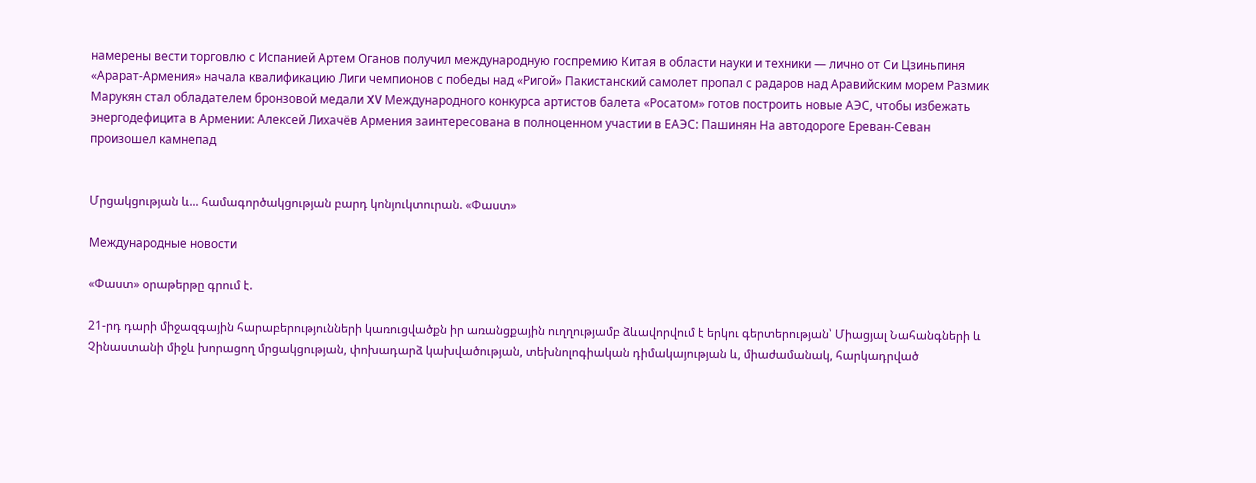намерены вести торговлю с Испанией Артем Оганов получил международную госпремию Китая в области науки и техники — лично от Си Цзиньпиня «Арарат‑Армения» начала квалификацию Лиги чемпионов с победы над «Ригой» Пакистанский самолет пропал с радаров над Аравийским морем Размик Марукян стал обладателем бронзовой медали XV Международного конкурса артистов балета «Росатом» готов построить новые АЭС, чтобы избежать энергодефицита в Армении: Алексей Лихачёв Армения заинтересована в полноценном участии в ЕАЭС: Пашинян На автодороге Ереван-Севан произошел камнепад


Մրցակցության և... համագործակցության բարդ կոնյուկտուրան. «Փաստ»

Международные новости

«Փաստ» օրաթերթը գրում է.

21-րդ դարի միջազգային հարաբերությունների կառուցվածքն իր առանցքային ուղղությամբ ձևավորվում է երկու գերտերության՝ Միացյալ Նահանգների և Չինաստանի միջև խորացող մրցակցության, փոխադարձ կախվածության, տեխնոլոգիական դիմակայության և, միաժամանակ, հարկադրված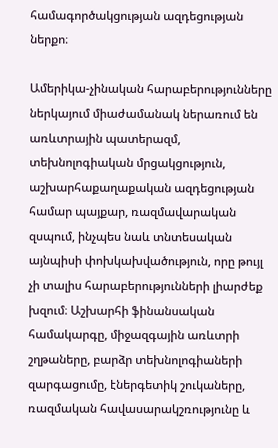համագործակցության ազդեցության ներքո։

Ամերիկա-չինական հարաբերությունները ներկայում միաժամանակ ներառում են առևտրային պատերազմ, տեխնոլոգիական մրցակցություն, աշխարհաքաղաքական ազդեցության համար պայքար, ռազմավարական զսպում, ինչպես նաև տնտեսական այնպիսի փոխկախվածություն, որը թույլ չի տալիս հարաբերությունների լիարժեք խզում։ Աշխարհի ֆինանսական համակարգը, միջազգային առևտրի շղթաները, բարձր տեխնոլոգիաների զարգացումը, էներգետիկ շուկաները, ռազմական հավասարակշռությունը և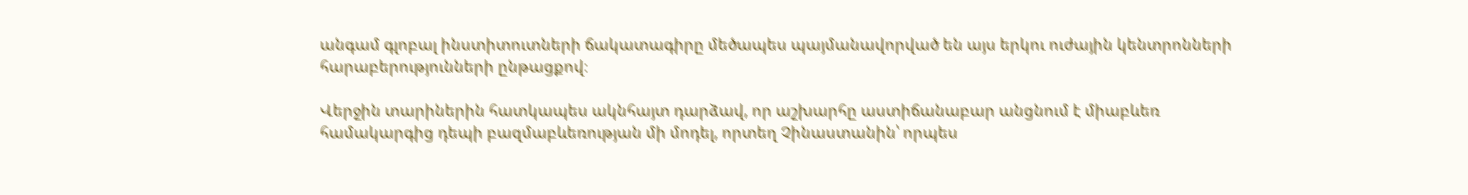անգամ գլոբալ ինստիտուտների ճակատագիրը մեծապես պայմանավորված են այս երկու ուժային կենտրոնների հարաբերությունների ընթացքով։

Վերջին տարիներին հատկապես ակնհայտ դարձավ, որ աշխարհը աստիճանաբար անցնում է միաբևեռ համակարգից դեպի բազմաբևեռության մի մոդել, որտեղ Չինաստանին՝ որպես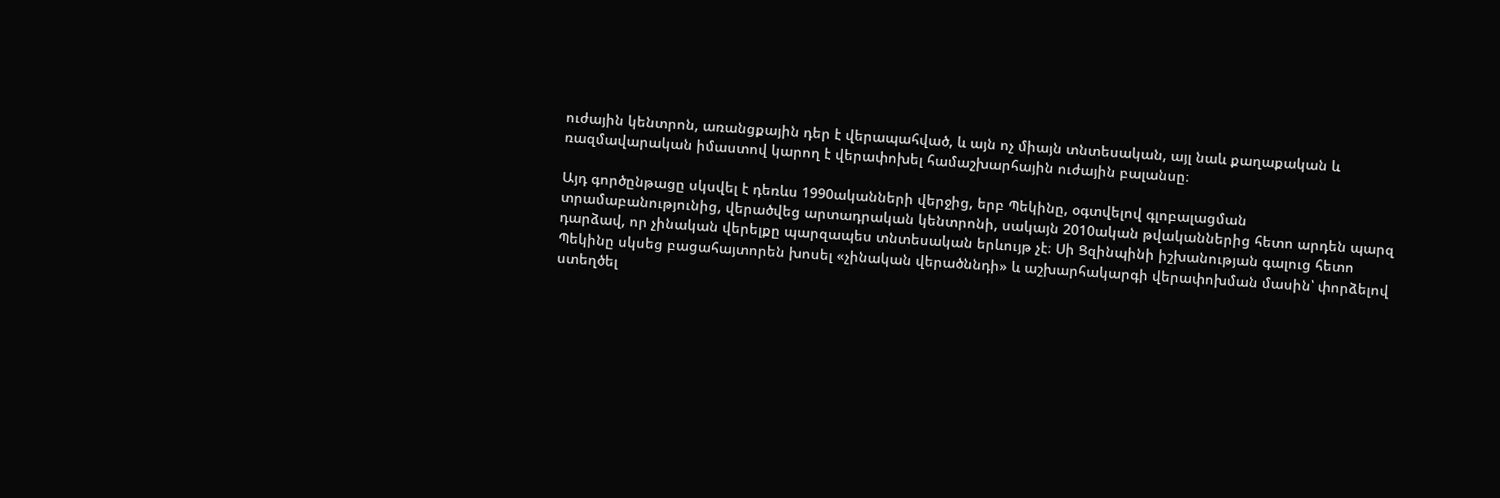ուժային կենտրոն, առանցքային դեր է վերապահված, և այն ոչ միայն տնտեսական, այլ նաև քաղաքական և ռազմավարական իմաստով կարող է վերափոխել համաշխարհային ուժային բալանսը։

Այդ գործընթացը սկսվել է դեռևս 1990ականների վերջից, երբ Պեկինը, օգտվելով գլոբալացման տրամաբանությունից, վերածվեց արտադրական կենտրոնի, սակայն 2010ական թվականներից հետո արդեն պարզ դարձավ, որ չինական վերելքը պարզապես տնտեսական երևույթ չէ։ Սի Ցզինպինի իշխանության գալուց հետո Պեկինը սկսեց բացահայտորեն խոսել «չինական վերածննդի» և աշխարհակարգի վերափոխման մասին՝ փորձելով ստեղծել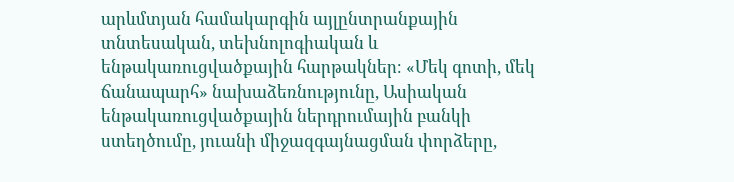արևմտյան համակարգին այլընտրանքային տնտեսական, տեխնոլոգիական և ենթակառուցվածքային հարթակներ։ «Մեկ գոտի, մեկ ճանապարհ» նախաձեռնությունը, Ասիական ենթակառուցվածքային ներդրումային բանկի ստեղծումը, յուանի միջազգայնացման փորձերը,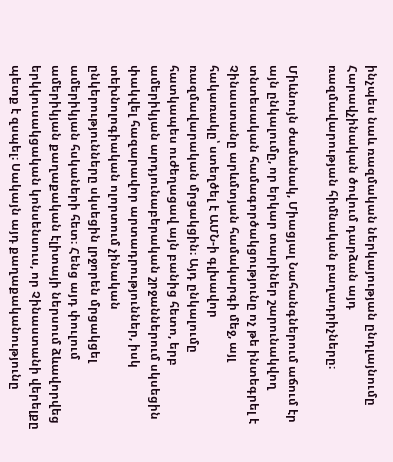ինչպես նաև ռազմական ներկայության ընդլայնումը Հարավչինական ծովում դարձան այդ ռազմավարության հիմնական բաղադրիչները։

Միևնույն ժամանակ, Միացյալ Նահանգներում աճում էր այն ընկալումը, որ երկար տարիներ շարունակվող տնտեսական համագործակցությունը ոչ թե ինտեգրել է Չինաստանը արևմտյան համակարգի մեջ, այլ հակառակը՝ ստեղծել է ԱՄՆ-ի գլխավոր ռազմավարական մրցակցին։ Այդ ընկալումը հատկապես ուժեղացավ այն բանից հետո, երբ ամերիկյան արդյունաբերական շրջաններում սկսեցին փակվել հազարավոր արտադրություններ, իսկ տեխնոլոգիական ոլորտում չինական ընկերությունները սկսեցին լրջորեն մրցակցել ամերիկյան հսկաների հետ։ Հենց այդ փուլում ամերիկյան քաղաքական էլիտայի ներսում ձևավորվեց երկկուսակցական կոնսենսուս, որ Չինաստանի վերելքը պետք է զսպել։ Սակայն այդ քաղաքականությունը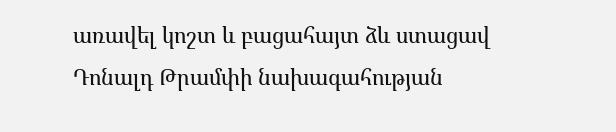առավել կոշտ և բացահայտ ձև ստացավ Դոնալդ Թրամփի նախագահության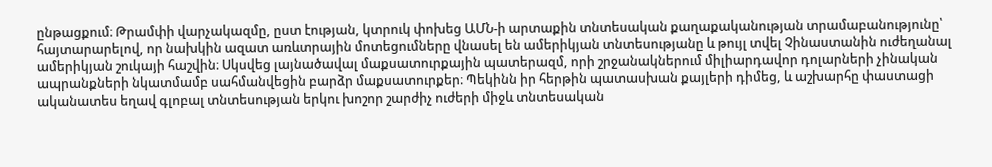ընթացքում։ Թրամփի վարչակազմը, ըստ էության, կտրուկ փոխեց ԱՄՆ-ի արտաքին տնտեսական քաղաքականության տրամաբանությունը՝ հայտարարելով, որ նախկին ազատ առևտրային մոտեցումները վնասել են ամերիկյան տնտեսությանը և թույլ տվել Չինաստանին ուժեղանալ ամերիկյան շուկայի հաշվին։ Սկսվեց լայնածավալ մաքսատուրքային պատերազմ, որի շրջանակներում միլիարդավոր դոլարների չինական ապրանքների նկատմամբ սահմանվեցին բարձր մաքսատուրքեր։ Պեկինն իր հերթին պատասխան քայլերի դիմեց, և աշխարհը փաստացի ականատես եղավ գլոբալ տնտեսության երկու խոշոր շարժիչ ուժերի միջև տնտեսական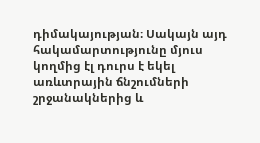դիմակայության։ Սակայն այդ հակամարտությունը մյուս կողմից էլ դուրս է եկել առևտրային ճնշումների շրջանակներից և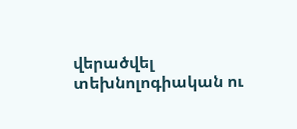վերածվել տեխնոլոգիական ու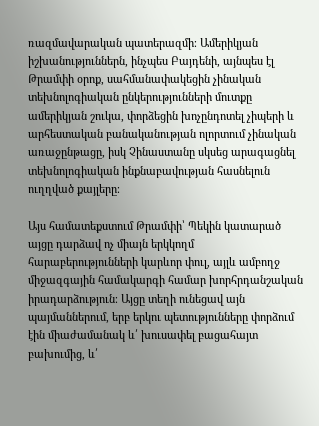ռազմավարական պատերազմի։ Ամերիկյան իշխանություններն, ինչպես Բայդենի, այնպես էլ Թրամփի օրոք, սահմանափակեցին չինական տեխնոլոգիական ընկերությունների մուտքը ամերիկյան շուկա, փորձեցին խոչընդոտել չիպերի և արհեստական բանականության ոլորտում չինական առաջընթացը, իսկ Չինաստանը սկսեց արագացնել տեխնոլոգիական ինքնաբավության հասնելուն ուղղված քայլերը։

Այս համատեքստում Թրամփի՝ Պեկին կատարած այցը դարձավ ոչ միայն երկկողմ հարաբերությունների կարևոր փուլ, այլև ամբողջ միջազգային համակարգի համար խորհրդանշական իրադարձություն։ Այցը տեղի ունեցավ այն պայմաններում, երբ երկու պետությունները փորձում էին միաժամանակ և՛ խուսափել բացահայտ բախումից, և՛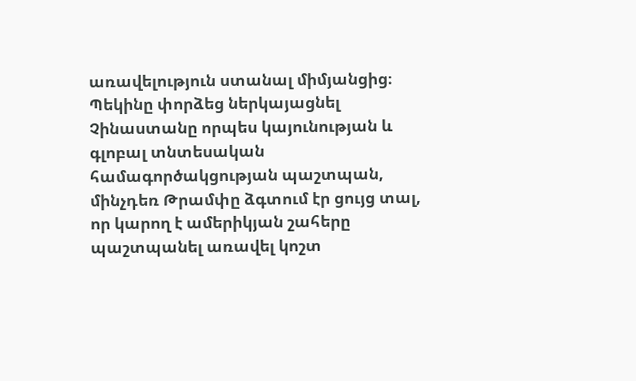առավելություն ստանալ միմյանցից։ Պեկինը փորձեց ներկայացնել Չինաստանը որպես կայունության և գլոբալ տնտեսական համագործակցության պաշտպան, մինչդեռ Թրամփը ձգտում էր ցույց տալ, որ կարող է ամերիկյան շահերը պաշտպանել առավել կոշտ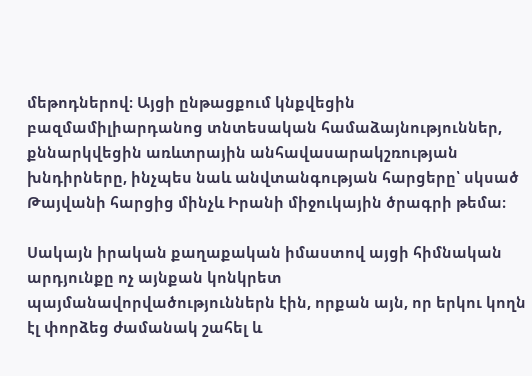մեթոդներով։ Այցի ընթացքում կնքվեցին բազմամիլիարդանոց տնտեսական համաձայնություններ, քննարկվեցին առևտրային անհավասարակշռության խնդիրները, ինչպես նաև անվտանգության հարցերը՝ սկսած Թայվանի հարցից մինչև Իրանի միջուկային ծրագրի թեմա։

Սակայն իրական քաղաքական իմաստով այցի հիմնական արդյունքը ոչ այնքան կոնկրետ պայմանավորվածություններն էին, որքան այն, որ երկու կողն էլ փորձեց ժամանակ շահել և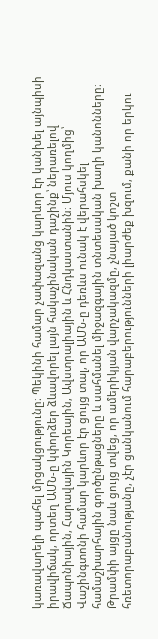կառավարելի պահել մրցակցությունը։ Պեկինի համար չափազանց կարևոր էր կանխել այնպիսի իրավիճակ, որտեղ ԱՄՆ-ը կփորձեր ձևավորել լայն հակաչինական դաշինք՝ ներառելով Ճապոնիային, Հարավային Կորեային, Ավստրալիային և Հնդկաստանին։ Մյուս կողմից՝ Վաշինգտոնի համար կարևոր էր ցույց տալ, որ ԱՄՆ-ը դեռևս ունակ է վերահսկել համաշխարհային գործընթացները և սահմանել միջազգային տնտեսական խաղի կանոնները։ Թրամփի այցը նաև ցույց տվեց, որ ամերիկյան վարչակազմը, չնայած կոշտ հռետորաբանությանը, չէր ցանկանում հարաբերությունների լիարժեք խզում, քանի որ երկու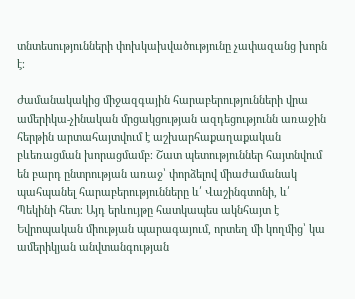տնտեսությունների փոխկախվածությունը չափազանց խորն է։

Ժամանակակից միջազգային հարաբերությունների վրա ամերիկա-չինական մրցակցության ազդեցությունն առաջին հերթին արտահայտվում է աշխարհաքաղաքական բևեռացման խորացմամբ։ Շատ պետություններ հայտնվում են բարդ ընտրության առաջ՝ փորձելով միաժամանակ պահպանել հարաբերությունները և՛ Վաշինգտոնի, և՛ Պեկինի հետ։ Այդ երևույթը հատկապես ակնհայտ է Եվրոպական միության պարագայում, որտեղ մի կողմից՝ կա ամերիկյան անվտանգության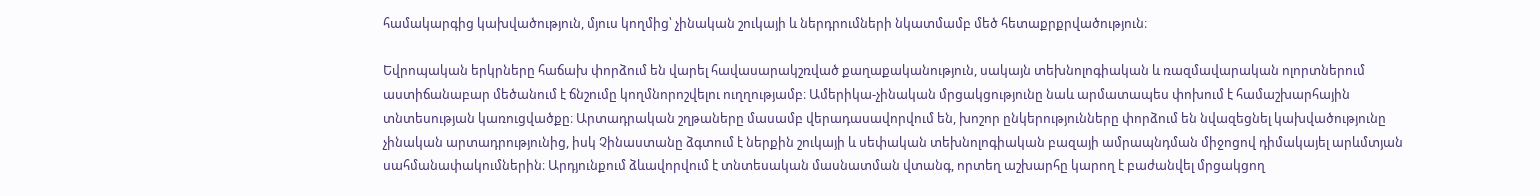համակարգից կախվածություն, մյուս կողմից՝ չինական շուկայի և ներդրումների նկատմամբ մեծ հետաքրքրվածություն։

Եվրոպական երկրները հաճախ փորձում են վարել հավասարակշռված քաղաքականություն, սակայն տեխնոլոգիական և ռազմավարական ոլորտներում աստիճանաբար մեծանում է ճնշումը կողմնորոշվելու ուղղությամբ։ Ամերիկա-չինական մրցակցությունը նաև արմատապես փոխում է համաշխարհային տնտեսության կառուցվածքը։ Արտադրական շղթաները մասամբ վերադասավորվում են, խոշոր ընկերությունները փորձում են նվազեցնել կախվածությունը չինական արտադրությունից, իսկ Չինաստանը ձգտում է ներքին շուկայի և սեփական տեխնոլոգիական բազայի ամրապնդման միջոցով դիմակայել արևմտյան սահմանափակումներին։ Արդյունքում ձևավորվում է տնտեսական մասնատման վտանգ, որտեղ աշխարհը կարող է բաժանվել մրցակցող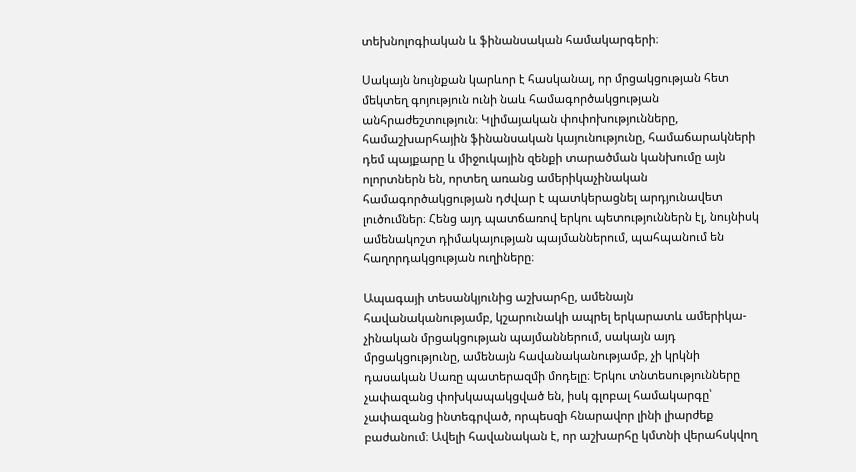տեխնոլոգիական և ֆինանսական համակարգերի։

Սակայն նույնքան կարևոր է հասկանալ, որ մրցակցության հետ մեկտեղ գոյություն ունի նաև համագործակցության անհրաժեշտություն։ Կլիմայական փոփոխությունները, համաշխարհային ֆինանսական կայունությունը, համաճարակների դեմ պայքարը և միջուկային զենքի տարածման կանխումը այն ոլորտներն են, որտեղ առանց ամերիկաչինական համագործակցության դժվար է պատկերացնել արդյունավետ լուծումներ։ Հենց այդ պատճառով երկու պետություններն էլ, նույնիսկ ամենակոշտ դիմակայության պայմաններում, պահպանում են հաղորդակցության ուղիները։

Ապագայի տեսանկյունից աշխարհը, ամենայն հավանականությամբ, կշարունակի ապրել երկարատև ամերիկա-չինական մրցակցության պայմաններում, սակայն այդ մրցակցությունը, ամենայն հավանականությամբ, չի կրկնի դասական Սառը պատերազմի մոդելը։ Երկու տնտեսությունները չափազանց փոխկապակցված են, իսկ գլոբալ համակարգը՝ չափազանց ինտեգրված, որպեսզի հնարավոր լինի լիարժեք բաժանում։ Ավելի հավանական է, որ աշխարհը կմտնի վերահսկվող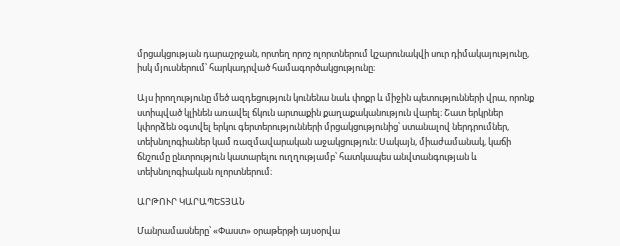մրցակցության դարաշրջան, որտեղ որոշ ոլորտներում կշարունակվի սուր դիմակայությունը, իսկ մյուսներում՝ հարկադրված համագործակցությունը։

Այս իրողությունը մեծ ազդեցություն կունենա նաև փոքր և միջին պետությունների վրա, որոնք ստիպված կլինեն առավել ճկուն արտաքին քաղաքականություն վարել։ Շատ երկրներ կփորձեն օգտվել երկու գերտերությունների մրցակցությունից՝ ստանալով ներդրումներ, տեխնոլոգիաներ կամ ռազմավարական աջակցություն։ Սակայն, միաժամանակ, կաճի ճնշումը ընտրություն կատարելու ուղղությամբ՝ հատկապես անվտանգության և տեխնոլոգիական ոլորտներում։

ԱՐԹՈՒՐ ԿԱՐԱՊԵՏՅԱՆ

Մանրամասները՝ «Փաստ» օրաթերթի այսօրվա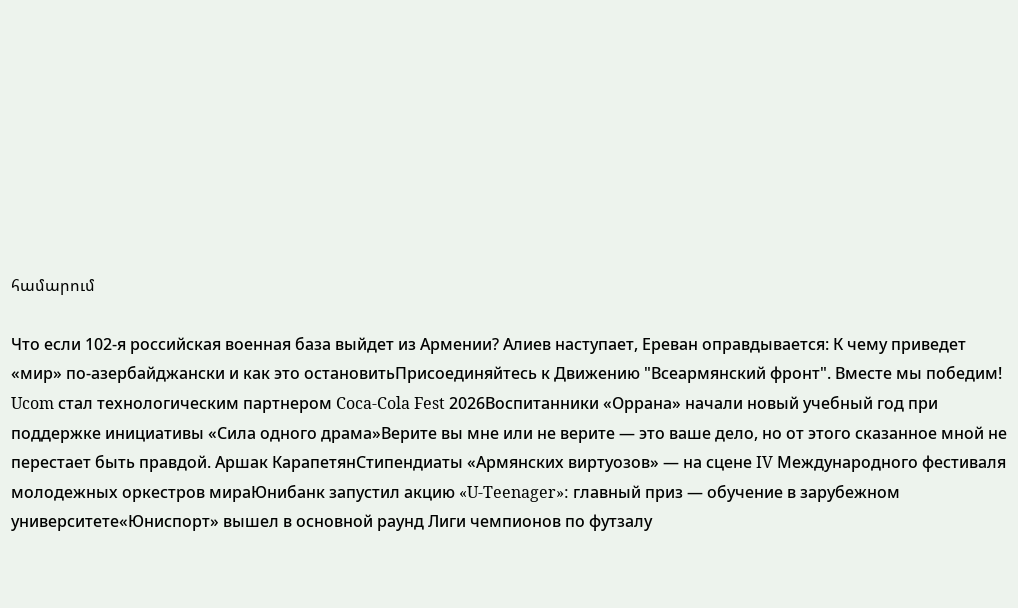համարում

Что если 102-я российская военная база выйдет из Армении? Алиев наступает, Ереван оправдывается: К чему приведет «мир» по-азербайджански и как это остановитьПрисоединяйтесь к Движению "Всеармянский фронт". Вместе мы победим! Ucom стал технологическим партнером Coca-Cola Fest 2026Воспитанники «Оррана» начали новый учебный год при поддержке инициативы «Сила одного драма»Верите вы мне или не верите — это ваше дело, но от этого сказанное мной не перестает быть правдой. Аршак КарапетянСтипендиаты «Армянских виртуозов» — на сцене IV Международного фестиваля молодежных оркестров мираЮнибанк запустил акцию «U-Teenager»: главный приз — обучение в зарубежном университете«Юниспорт» вышел в основной раунд Лиги чемпионов по футзалу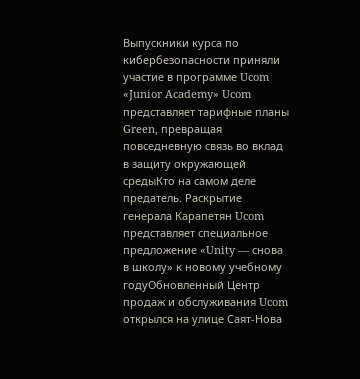Выпускники курса по кибербезопасности приняли участие в программе Ucom «Junior Academy» Ucom представляет тарифные планы Green, превращая повседневную связь во вклад в защиту окружающей средыКто на самом деле предатель. Раскрытие генерала Карапетян Ucom представляет специальное предложение «Unity — снова в школу» к новому учебному годуОбновленный Центр продаж и обслуживания Ucom открылся на улице Саят-Нова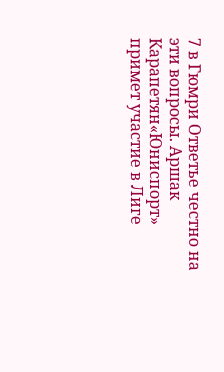7 в Гюмри Ответье честно на эти вопросы. Аршак Карапетян«Юниспорт» примет участие в Лиге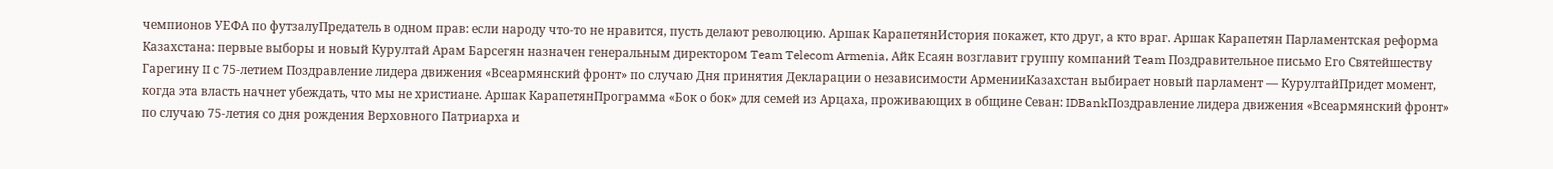чемпионов УЕФА по футзалуПредатель в одном прав: если народу что-то не нравится, пусть делают революцию. Аршак КарапетянИстория покажет, кто друг, а кто враг. Аршак Карапетян Парламентская реформа Казахстана: первые выборы и новый Курултай Арам Барсегян назначен генеральным директором Team Telecom Armenia, Айк Есаян возглавит группу компаний Team Поздравительное письмо Его Святейшеству Гарегину II с 75-летием Поздравление лидера движения «Всеармянский фронт» по случаю Дня принятия Декларации о независимости АрменииКазахстан выбирает новый парламент — КурултайПридет момент, когда эта власть начнет убеждать, что мы не христиане. Аршак КарапетянПрограмма «Бок о бок» для семей из Арцаха, проживающих в общине Севан: IDBankПоздравление лидера движения «Всеармянский фронт» по случаю 75-летия со дня рождения Верховного Патриарха и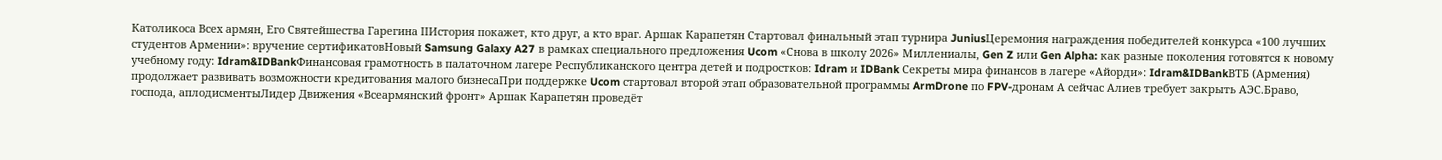Католикоса Всех армян, Его Святейшества Гарегина IIИстория покажет, кто друг, а кто враг. Аршак Карапетян Стартовал финальный этап турнира JuniusЦеремония награждения победителей конкурса «100 лучших студентов Армении»: вручение сертификатовНовый Samsung Galaxy A27 в рамках специального предложения Ucom «Снова в школу 2026» Миллениалы, Gen Z или Gen Alpha: как разные поколения готовятся к новому учебному году: Idram&IDBankФинансовая грамотность в палаточном лагере Республиканского центра детей и подростков: Idram и IDBank Секреты мира финансов в лагере «Айорди»: Idram&IDBankВТБ (Армения) продолжает развивать возможности кредитования малого бизнесаПри поддержке Ucom стартовал второй этап образовательной программы ArmDrone по FPV-дронам А сейчас Алиев требует закрыть АЭС.Браво, господа, аплодисментыЛидер Движения «Всеармянский фронт» Аршак Карапетян проведёт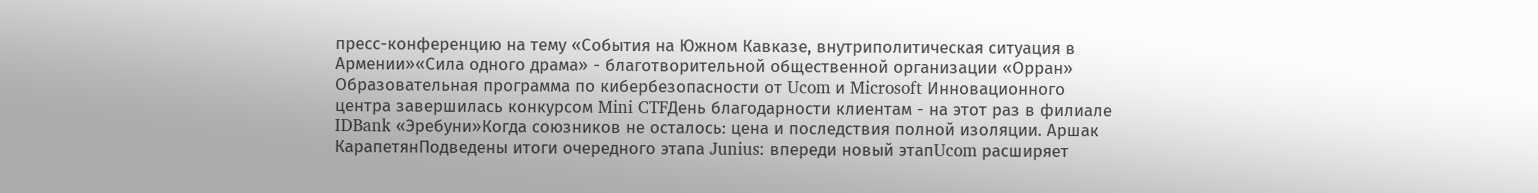пресс-конференцию на тему «События на Южном Кавказе, внутриполитическая ситуация в Армении»«Сила одного драма» - благотворительной общественной организации «Орран» Образовательная программа по кибербезопасности от Ucom и Microsoft Инновационного центра завершилась конкурсом Mini CTFДень благодарности клиентам - на этот раз в филиале IDBank «Эребуни»Когда союзников не осталось: цена и последствия полной изоляции. Аршак КарапетянПодведены итоги очередного этапа Junius: впереди новый этапUcom расширяет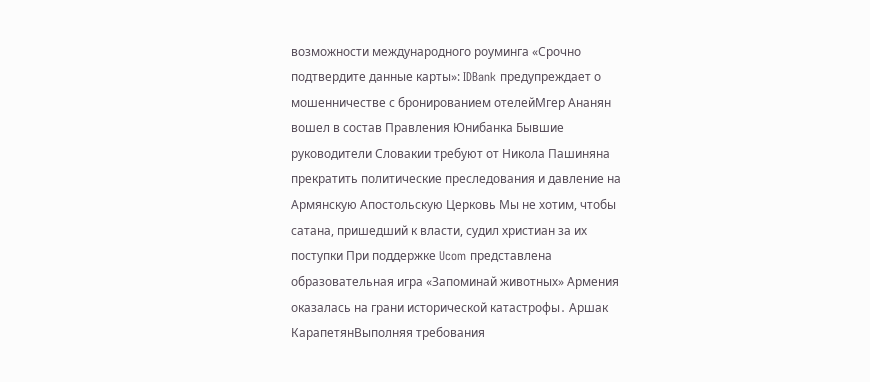возможности международного роуминга «Срочно подтвердите данные карты»: IDBank предупреждает о мошенничестве с бронированием отелейМгер Ананян вошел в состав Правления Юнибанка Бывшие руководители Словакии требуют от Никола Пашиняна прекратить политические преследования и давление на Армянскую Апостольскую Церковь Мы не хотим, чтобы сатана, пришедший к власти, судил христиан за их поступки При поддержке Ucom представлена образовательная игра «Запоминай животных» Армения оказалась на грани исторической катастрофы․ Аршак КарапетянВыполняя требования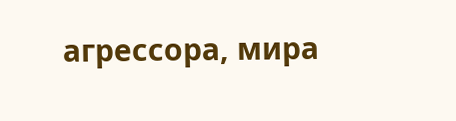агрессора, мира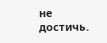не достичь.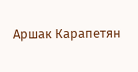Аршак Карапетян